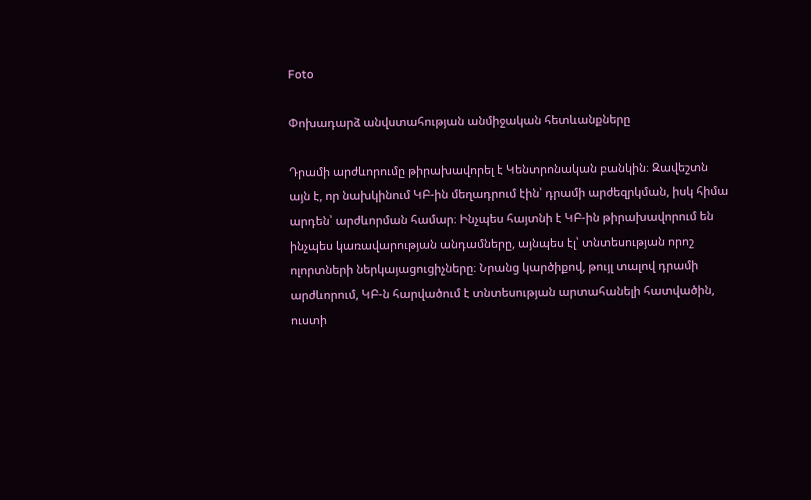Foto

Փոխադարձ անվստահության անմիջական հետևանքները

Դրամի արժևորումը թիրախավորել է Կենտրոնական բանկին։ Զավեշտն այն է, որ նախկինում ԿԲ-ին մեղադրում էին՝ դրամի արժեզրկման, իսկ հիմա արդեն՝ արժևորման համար։ Ինչպես հայտնի է ԿԲ-ին թիրախավորում են ինչպես կառավարության անդամները, այնպես էլ՝ տնտեսության որոշ ոլորտների ներկայացուցիչները։ Նրանց կարծիքով, թույլ տալով դրամի արժևորում, ԿԲ-ն հարվածում է տնտեսության արտահանելի հատվածին, ուստի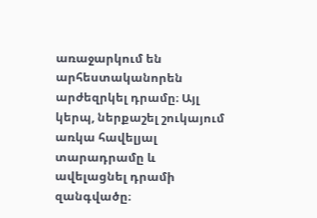առաջարկում են արհեստականորեն արժեզրկել դրամը։ Այլ կերպ, ներքաշել շուկայում առկա հավելյալ տարադրամը և ավելացնել դրամի զանգվածը։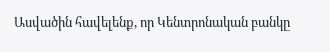Ասվածին հավելենք, որ Կենտրոնական բանկը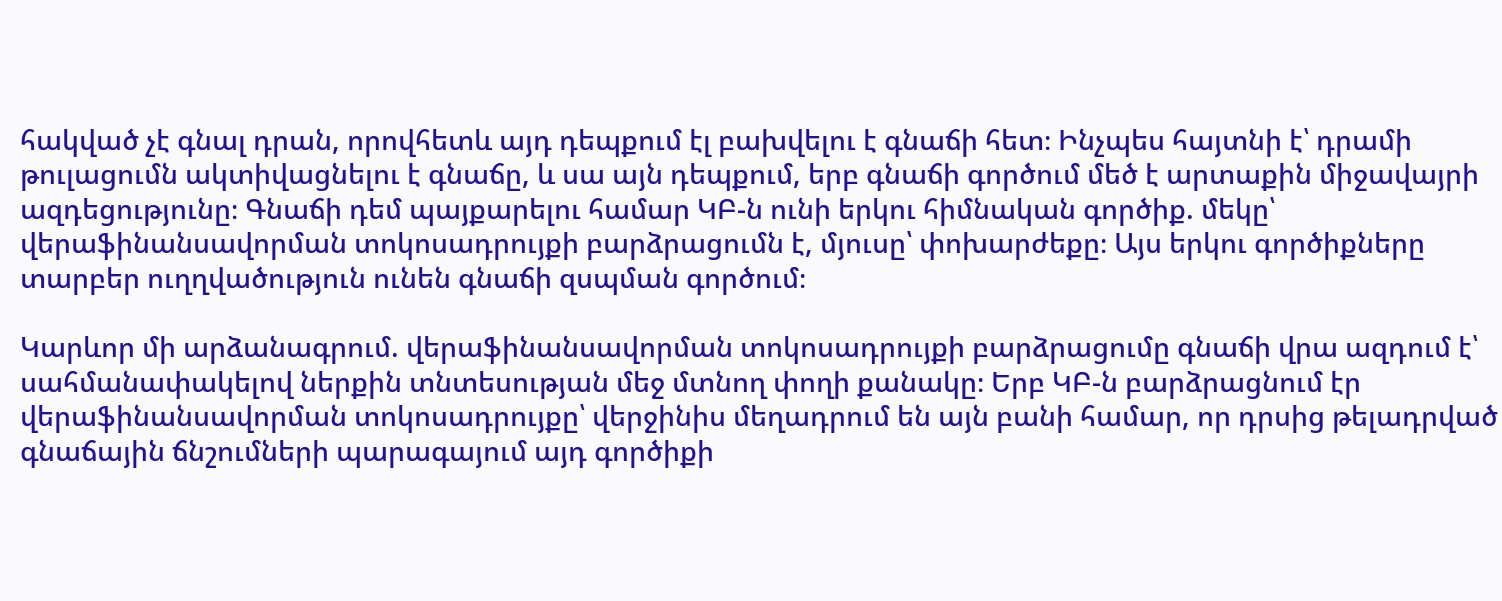հակված չէ գնալ դրան, որովհետև այդ դեպքում էլ բախվելու է գնաճի հետ։ Ինչպես հայտնի է՝ դրամի թուլացումն ակտիվացնելու է գնաճը, և սա այն դեպքում, երբ գնաճի գործում մեծ է արտաքին միջավայրի ազդեցությունը։ Գնաճի դեմ պայքարելու համար ԿԲ-ն ունի երկու հիմնական գործիք. մեկը՝ վերաֆինանսավորման տոկոսադրույքի բարձրացումն է, մյուսը՝ փոխարժեքը։ Այս երկու գործիքները տարբեր ուղղվածություն ունեն գնաճի զսպման գործում։

Կարևոր մի արձանագրում. վերաֆինանսավորման տոկոսադրույքի բարձրացումը գնաճի վրա ազդում է՝ սահմանափակելով ներքին տնտեսության մեջ մտնող փողի քանակը։ Երբ ԿԲ-ն բարձրացնում էր վերաֆինանսավորման տոկոսադրույքը՝ վերջինիս մեղադրում են այն բանի համար, որ դրսից թելադրված գնաճային ճնշումների պարագայում այդ գործիքի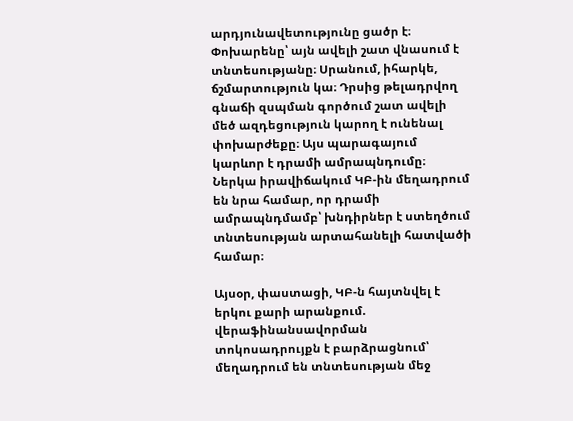արդյունավետությունը ցածր է։ Փոխարենը՝ այն ավելի շատ վնասում է տնտեսությանը։ Սրանում, իհարկե, ճշմարտություն կա։ Դրսից թելադրվող գնաճի զսպման գործում շատ ավելի մեծ ազդեցություն կարող է ունենալ փոխարժեքը։ Այս պարագայում կարևոր է դրամի ամրապնդումը։ Ներկա իրավիճակում ԿԲ-ին մեղադրում են նրա համար, որ դրամի ամրապնդմամբ՝ խնդիրներ է ստեղծում տնտեսության արտահանելի հատվածի համար։

Այսօր, փաստացի, ԿԲ-ն հայտնվել է երկու քարի արանքում. վերաֆինանսավորման տոկոսադրույքն է բարձրացնում՝ մեղադրում են տնտեսության մեջ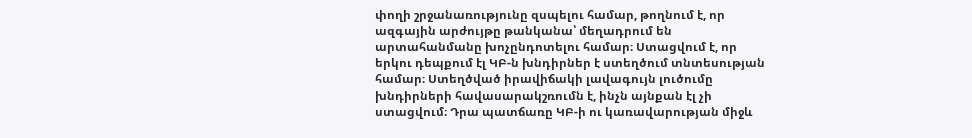փողի շրջանառությունը զսպելու համար, թողնում է, որ ազգային արժույթը թանկանա՝ մեղադրում են արտահանմանը խոչընդոտելու համար։ Ստացվում է, որ երկու դեպքում էլ ԿԲ-ն խնդիրներ է ստեղծում տնտեսության համար։ Ստեղծված իրավիճակի լավագույն լուծումը խնդիրների հավասարակշռումն է, ինչն այնքան էլ չի ստացվում։ Դրա պատճառը ԿԲ-ի ու կառավարության միջև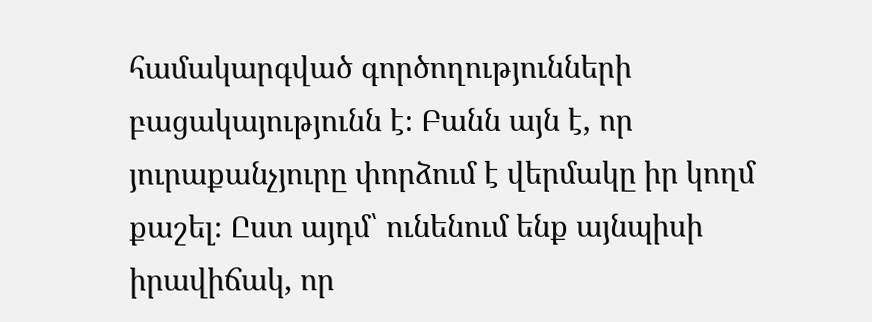համակարգված գործողությունների բացակայությունն է։ Բանն այն է, որ յուրաքանչյուրը փորձում է վերմակը իր կողմ քաշել։ Ըստ այդմ՝ ունենում ենք այնպիսի իրավիճակ, որ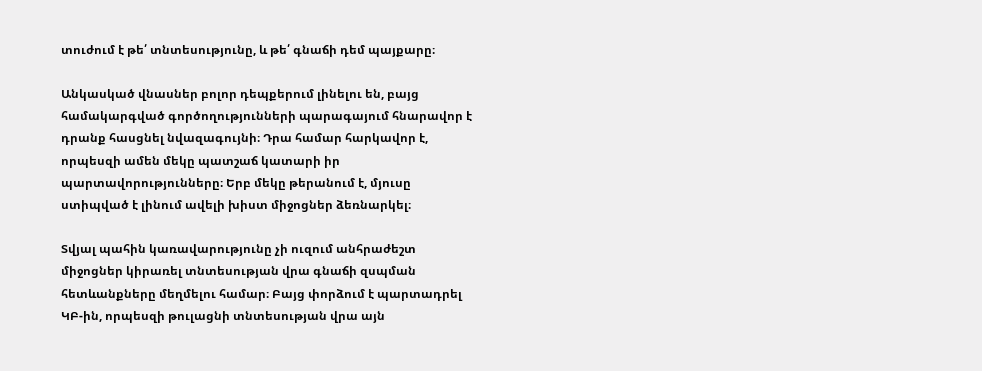տուժում է թե՛ տնտեսությունը, և թե՛ գնաճի դեմ պայքարը։

Անկասկած վնասներ բոլոր դեպքերում լինելու են, բայց համակարգված գործողությունների պարագայում հնարավոր է դրանք հասցնել նվազագույնի։ Դրա համար հարկավոր է, որպեսզի ամեն մեկը պատշաճ կատարի իր պարտավորությունները։ Երբ մեկը թերանում է, մյուսը ստիպված է լինում ավելի խիստ միջոցներ ձեռնարկել։

Տվյալ պահին կառավարությունը չի ուզում անհրաժեշտ միջոցներ կիրառել տնտեսության վրա գնաճի զսպման հետևանքները մեղմելու համար։ Բայց փորձում է պարտադրել ԿԲ-ին, որպեսզի թուլացնի տնտեսության վրա այն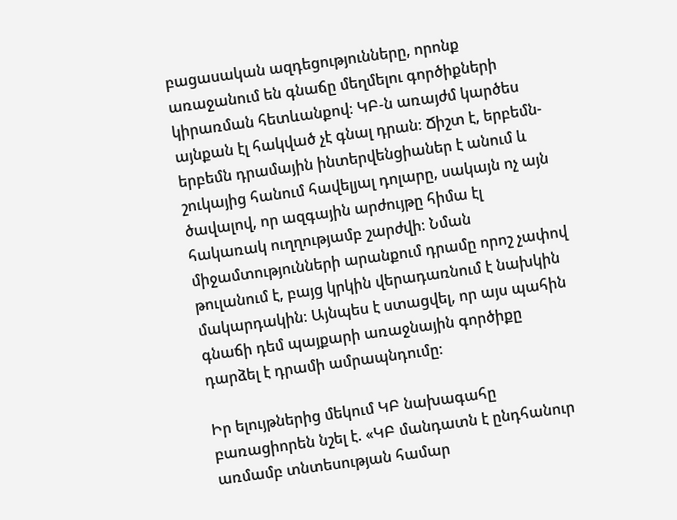բացասական ազդեցությունները, որոնք առաջանում են գնաճը մեղմելու գործիքների կիրառման հետևանքով։ ԿԲ-ն առայժմ կարծես այնքան էլ հակված չէ գնալ դրան։ Ճիշտ է, երբեմն-երբեմն դրամային ինտերվենցիաներ է անում և շուկայից հանում հավելյալ դոլարը, սակայն ոչ այն ծավալով, որ ազգային արժույթը հիմա էլ հակառակ ուղղությամբ շարժվի։ Նման միջամտությունների արանքում դրամը որոշ չափով թուլանում է, բայց կրկին վերադառնում է նախկին մակարդակին։ Այնպես է ստացվել, որ այս պահին գնաճի դեմ պայքարի առաջնային գործիքը դարձել է դրամի ամրապնդումը։

Իր ելույթներից մեկում ԿԲ նախագահը բառացիորեն նշել է. «ԿԲ մանդատն է ընդհանուր առմամբ տնտեսության համար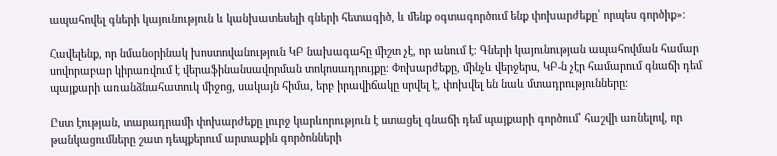ապահովել գների կայունություն և կանխատեսելի գների հետագիծ, և մենք օգտագործում ենք փոխարժեքը՝ որպես գործիք»։

Հավելենք, որ նմանօրինակ խոստովանություն ԿԲ նախագահը միշտ չէ, որ անում է։ Գների կայունության ապահովման համար սովորաբար կիրառվում է վերաֆինանսավորման տոկոսադրույքը։ Փոխարժեքը, մինչև վերջերս, ԿԲ-ն չէր համարում գնաճի դեմ պայքարի առանձնահատուկ միջոց, սակայն հիմա, երբ իրավիճակը սրվել է, փոխվել են նաև մտադրությունները։

Ըստ էության, տարադրամի փոխարժեքը լուրջ կարևորություն է ստացել գնաճի դեմ պայքարի գործում՝ հաշվի առնելով, որ թանկացումները շատ դեպքերում արտաքին գործոնների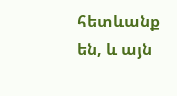հետևանք են, և այն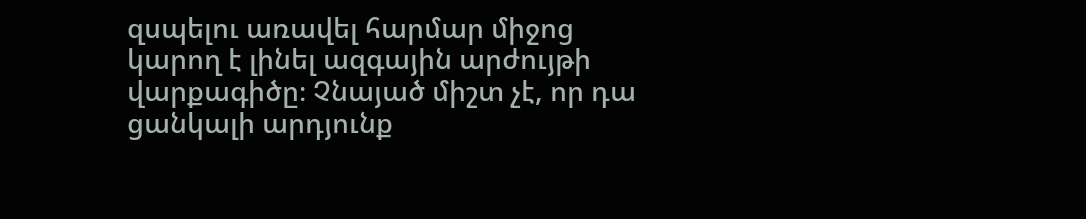զսպելու առավել հարմար միջոց կարող է լինել ազգային արժույթի վարքագիծը։ Չնայած միշտ չէ, որ դա ցանկալի արդյունք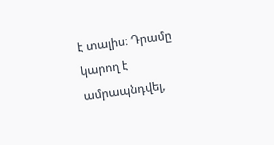է տալիս։ Դրամը կարող է ամրապնդվել,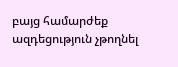բայց համարժեք ազդեցություն չթողնել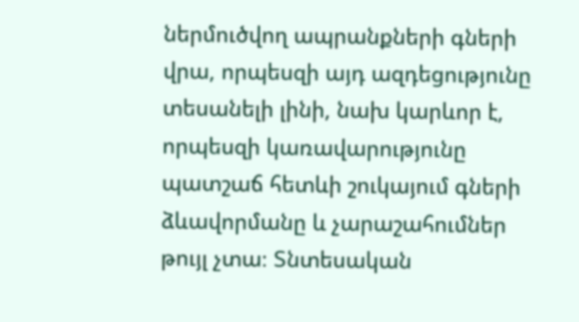ներմուծվող ապրանքների գների վրա, որպեսզի այդ ազդեցությունը տեսանելի լինի, նախ կարևոր է, որպեսզի կառավարությունը պատշաճ հետևի շուկայում գների ձևավորմանը և չարաշահումներ թույլ չտա։ Տնտեսական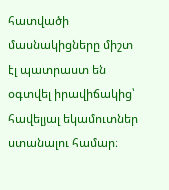հատվածի մասնակիցները միշտ էլ պատրաստ են օգտվել իրավիճակից՝ հավելյալ եկամուտներ ստանալու համար։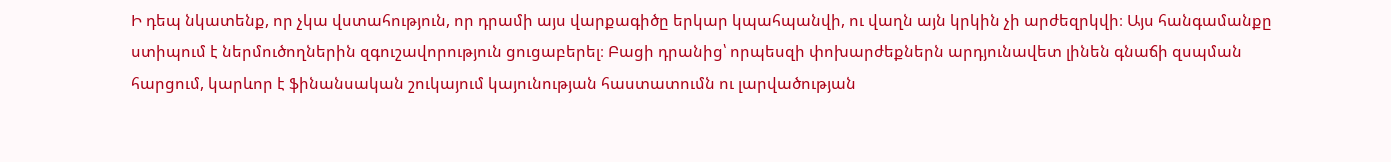Ի դեպ նկատենք, որ չկա վստահություն, որ դրամի այս վարքագիծը երկար կպահպանվի, ու վաղն այն կրկին չի արժեզրկվի։ Այս հանգամանքը ստիպում է ներմուծողներին զգուշավորություն ցուցաբերել։ Բացի դրանից՝ որպեսզի փոխարժեքներն արդյունավետ լինեն գնաճի զսպման հարցում, կարևոր է ֆինանսական շուկայում կայունության հաստատումն ու լարվածության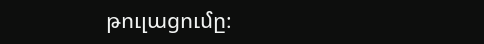թուլացումը։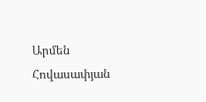Արմեն Հովասափյան